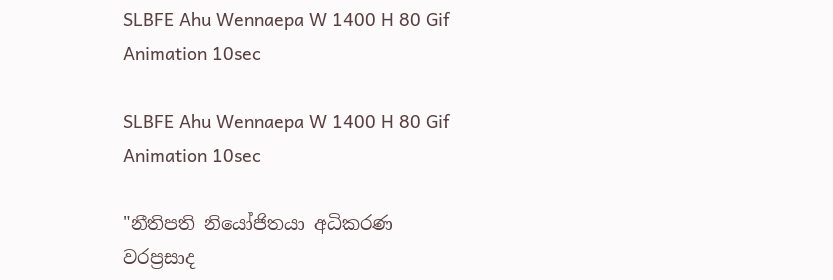SLBFE Ahu Wennaepa W 1400 H 80 Gif Animation 10sec

SLBFE Ahu Wennaepa W 1400 H 80 Gif Animation 10sec

"නීතිපති නියෝජිතයා අධිකරණ  වරප්‍රසාද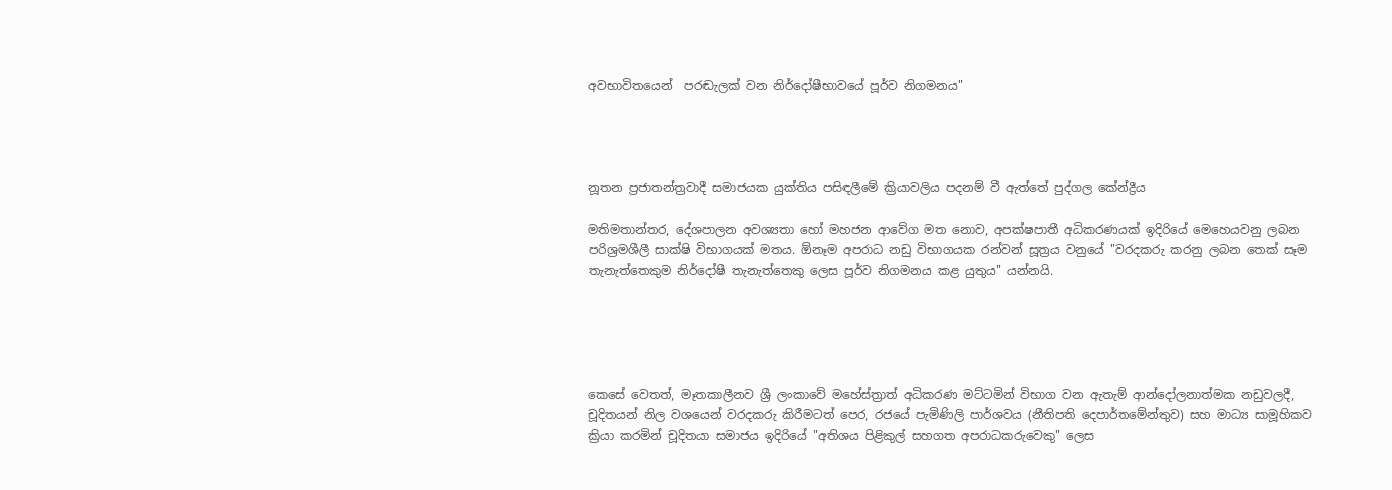අවභාවිතයෙන්  පරඬැලක් වන නිර්දෝෂීභාවයේ පූර්ව නිගමනය"




නූතන ප්‍රජාතන්ත්‍රවාදී සමාජයක යුක්තිය පසිඳලීමේ ක්‍රියාවලිය පදනම් වී ඇත්තේ පුද්ගල කේන්ද්‍රීය

මතිමතාන්තර, දේශපාලන අවශ්‍යතා හෝ මහජන ආවේග මත නොව, අපක්ෂපාතී අධිකරණයක් ඉදිරියේ මෙහෙයවනු ලබන පරිශ්‍රමශීලී සාක්ෂි විභාගයක් මතය. ඕනෑම අපරාධ නඩු විභාගයක රන්වන් සූත්‍රය වනුයේ "වරදකරු කරනු ලබන තෙක් සෑම තැනැත්තෙකුම නිර්දෝෂී තැනැත්තෙකු ලෙස පූර්ව නිගමනය කළ යුතුය" යන්නයි.





කෙසේ වෙතත්, මෑතකාලීනව ශ්‍රී ලංකාවේ මහේස්ත්‍රාත් අධිකරණ මට්ටමින් විභාග වන ඇතැම් ආන්දෝලනාත්මක නඩුවලදී, චූදිතයන් නිල වශයෙන් වරදකරු කිරීමටත් පෙර, රජයේ පැමිණිලි පාර්ශවය (නීතිපති දෙපාර්තමේන්තුව) සහ මාධ්‍ය සාමූහිකව ක්‍රියා කරමින් චූදිතයා සමාජය ඉදිරියේ "අතිශය පිළිකුල් සහගත අපරාධකරුවෙකු" ලෙස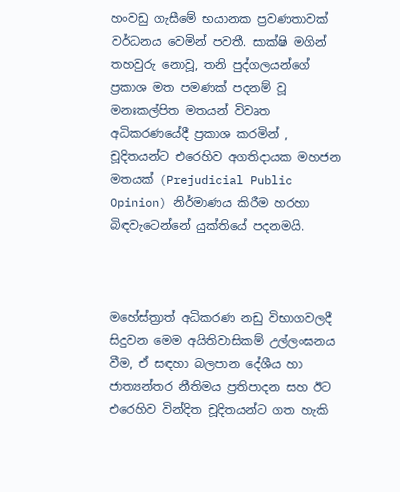හංවඩු ගැසීමේ භයානක ප්‍රවණතාවක් වර්ධනය වෙමින් පවතී. සාක්ෂි මගින් තහවුරු නොවූ, තනි පුද්ගලයන්ගේ ප්‍රකාශ මත පමණක් පදනම් වූ මනඃකල්පිත මතයන් විවෘත අධිකරණයේදී ප්‍රකාශ කරමින් , චූදිතයන්ට එරෙහිව අගතිදායක මහජන මතයක් (Prejudicial Public Opinion) නිර්මාණය කිරීම හරහා බිඳවැටෙන්නේ යුක්තියේ පදනමයි.



මහේස්ත්‍රාත් අධිකරණ නඩු විභාගවලදී සිදුවන මෙම අයිතිවාසිකම් උල්ලංඝනය වීම, ඒ සඳහා බලපාන දේශීය හා ජාත්‍යන්තර නීතිමය ප්‍රතිපාදන සහ ඊට එරෙහිව වින්දිත චූදිතයන්ට ගත හැකි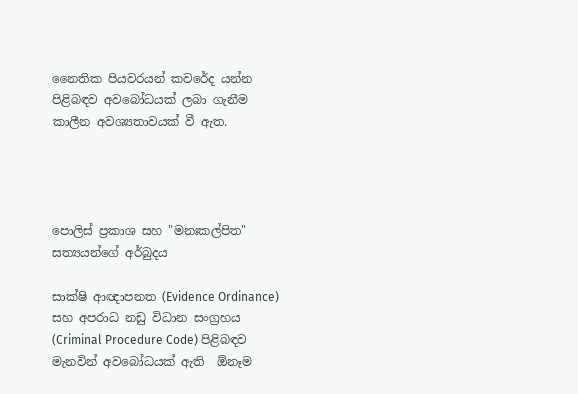නෛතික පියවරයන් කවරේද යන්න පිළිබඳව අවබෝධයක් ලබා ගැනීම කාලීන අවශ්‍යතාවයක් වී ඇත.




පොලිස් ප්‍රකාශ සහ "මනඃකල්පිත" සත්‍යයන්ගේ අර්බුදය

සාක්ෂි ආඥාපනත (Evidence Ordinance) සහ අපරාධ නඩු විධාන සංග්‍රහය (Criminal Procedure Code) පිළිබඳව මැනවින් අවබෝධයක් ඇති  ඕනෑම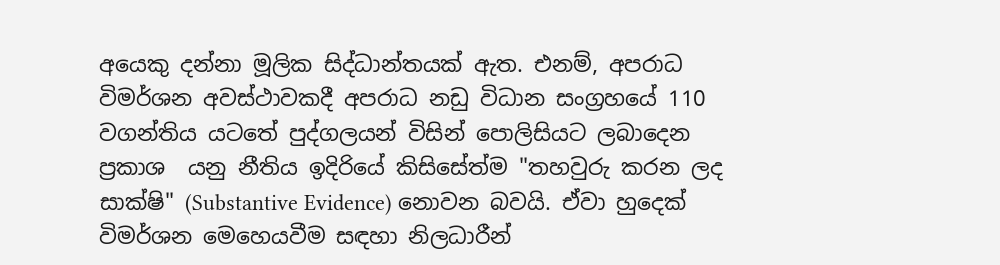අයෙකු දන්නා මූලික සිද්ධාන්තයක් ඇත. එනම්, අපරාධ විමර්ශන අවස්ථාවකදී අපරාධ නඩු විධාන සංග්‍රහයේ 110 වගන්තිය යටතේ පුද්ගලයන් විසින් පොලිසියට ලබාදෙන ප්‍රකාශ  යනු නීතිය ඉදිරියේ කිසිසේත්ම "තහවුරු කරන ලද සාක්ෂි" (Substantive Evidence) නොවන බවයි. ඒවා හුදෙක් විමර්ශන මෙහෙයවීම සඳහා නිලධාරීන්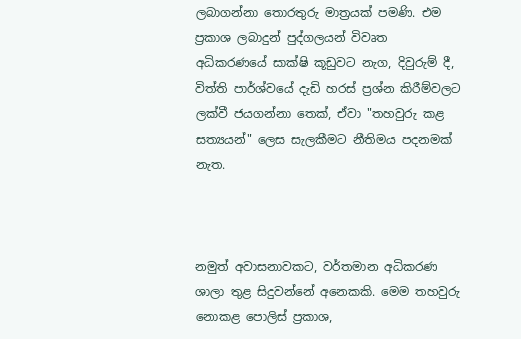ලබාගන්නා තොරතුරු මාත්‍රයක් පමණි. එම ප්‍රකාශ ලබාදුන් පුද්ගලයන් විවෘත අධිකරණයේ සාක්ෂි කූඩුවට නැග, දිවුරුම් දී, විත්ති පාර්ශ්වයේ දැඩි හරස් ප්‍රශ්න කිරීම්වලට ලක්වී ජයගන්නා තෙක්, ඒවා "තහවුරු කළ සත්‍යයන්" ලෙස සැලකීමට නීතිමය පදනමක් නැත.



නමුත් අවාසනාවකට, වර්තමාන අධිකරණ ශාලා තුළ සිදුවන්නේ අනෙකකි. මෙම තහවුරු නොකළ පොලිස් ප්‍රකාශ,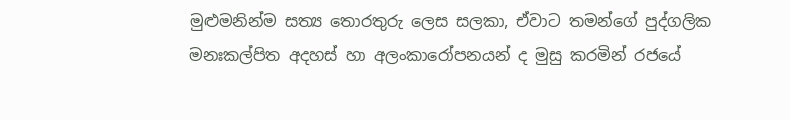මුළුමනින්ම සත්‍ය තොරතුරු ලෙස සලකා, ඒවාට තමන්ගේ පුද්ගලික මනඃකල්පිත අදහස් හා අලංකාරෝපනයන් ද මුසු කරමින් රජයේ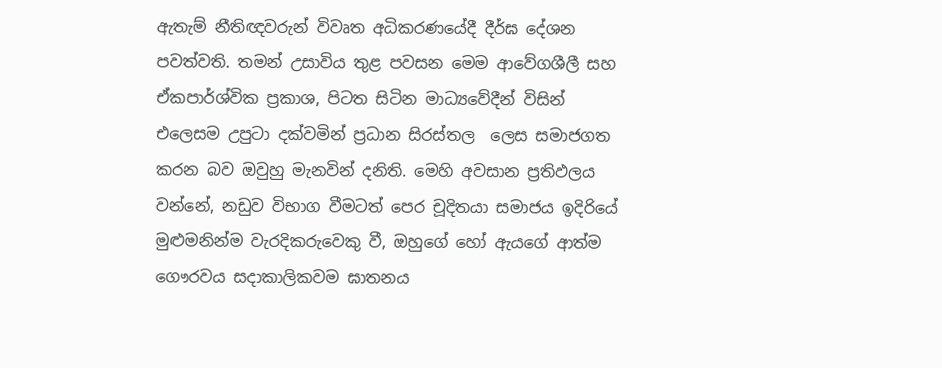ඇතැම් නීතිඥවරුන් විවෘත අධිකරණයේදී දීර්ඝ දේශන පවත්වති. තමන් උසාවිය තුළ පවසන මෙම ආවේගශීලී සහ ඒකපාර්ශ්වික ප්‍රකාශ, පිටත සිටින මාධ්‍යවේදීන් විසින් එලෙසම උපුටා දක්වමින් ප්‍රධාන සිරස්තල  ලෙස සමාජගත කරන බව ඔවුහු මැනවින් දනිති. මෙහි අවසාන ප්‍රතිඵලය වන්නේ, නඩුව විභාග වීමටත් පෙර චූදිතයා සමාජය ඉදිරියේ මුළුමනින්ම වැරදිකරුවෙකු වී, ඔහුගේ හෝ ඇයගේ ආත්ම ගෞරවය සදාකාලිකවම ඝාතනය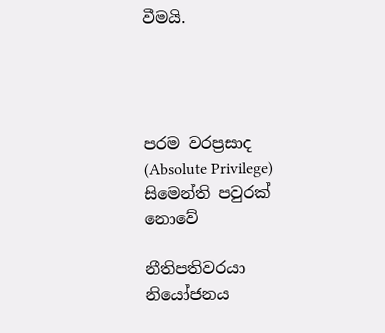වීමයි.




පරම වරප්‍රසාද (Absolute Privilege) සිමෙන්ති පවුරක් නොවේ

නීතිපතිවරයා නියෝජනය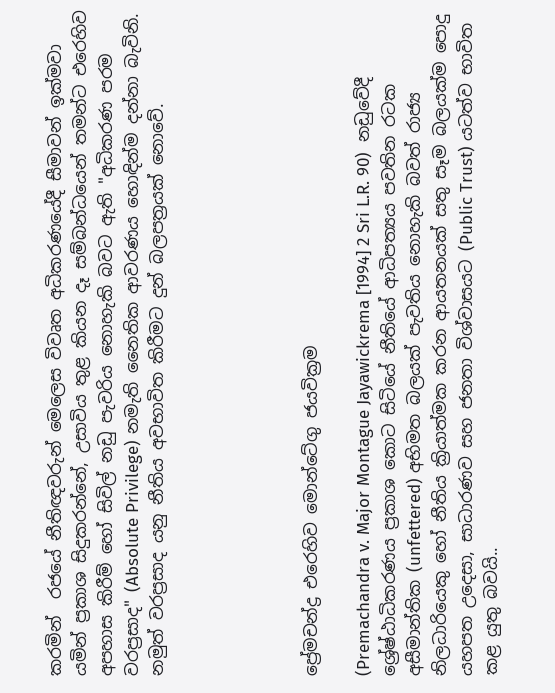කරමින්  රජයේ නීතිඥවරුන් මෙලෙස විවෘත අධිකරණයේදී සීමාවන් ඉක්මවා යමින් ප්‍රකාශ සිදුකරන්නේ, උසාවිය තුළ කියන දෑ සම්බන්ධයෙන් තමන්ට එරෙහිව අපහාස කිරීම් හෝ සිවිල් නඩු පැවරිය නොහැකි බවට ඇති "අධිකරණ පරම වරප්‍රසාද" (Absolute Privilege) නමැති නෛතික ආවරණය හොඳින්ම දන්නා බැවිනි. නමුත් වරප්‍රසාද යනු නීතිය අවභාවිත කිරීමට දුන් බලපත්‍රයක් නොවේ.





ප්‍රේමචන්ද්‍ර එරෙහිව මොන්ටේගු ජයවික්‍රම

(Premachandra v. Major Montague Jayawickrema [1994] 2 Sri L.R. 90)  නඩුවේදී ශ්‍රේෂ්ඨාධිකරණය ප්‍රකාශ කොට සිටියේ නීතියේ ආධිපත්‍යය පවතින රටක අසීමාන්තික (unfettered) අභිමත බලයක් පැවතිය නොහැකි බවත් රාජ්‍ය නිලධාරියෙකු හෝ නීතිය ක්‍රියාත්මක කරන ආයතනයක් සතු සෑම බලයක්ම පොදු යහපත උදෙසා, සාධාරණව සහ ජනතා විශ්වාසයට (Public Trust) යටත්ව භාවිත කළ යුතු බවයි..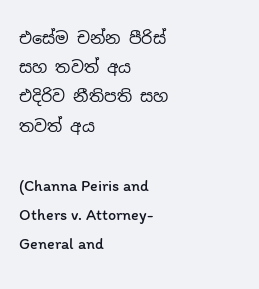එසේම චන්න පීරිස් සහ තවත් අය එදිරිව නීතිපති සහ තවත් අය

(Channa Peiris and Others v. Attorney-General and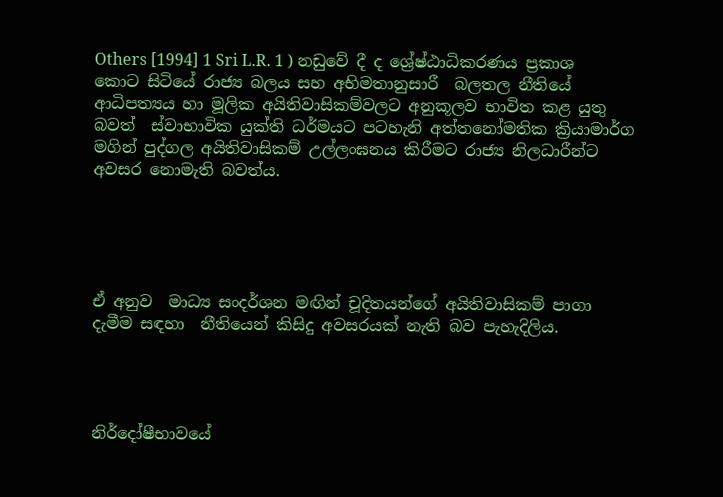Others [1994] 1 Sri L.R. 1 ) නඩුවේ දී ද ශ්‍රේෂ්ඨාධිකරණය ප්‍රකාශ කොට සිටියේ රාජ්‍ය බලය සහ අභිමතානුසාරී  බලතල නීතියේ ආධිපත්‍යය හා මූලික අයිතිවාසිකම්වලට අනුකූලව භාවිත කළ යුතු බවත්  ස්වාභාවික යුක්ති ධර්මයට පටහැනි අත්තනෝමතික ක්‍රියාමාර්ග මගින් පුද්ගල අයිතිවාසිකම් උල්ලංඝනය කිරීමට රාජ්‍ය නිලධාරීන්ට අවසර නොමැති බවත්ය.





ඒ අනුව  මාධ්‍ය සංදර්ශන මඟින් චූදිතයන්ගේ අයිතිවාසිකම් පාගා දැමීම සඳහා  නීතියෙන් කිසිදු අවසරයක් නැති බව පැහැදිලිය.




නිර්දෝෂීභාවයේ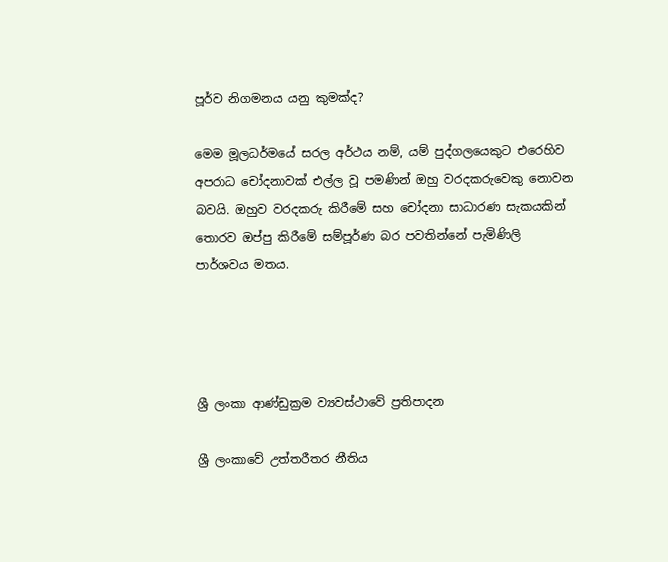පූර්ව නිගමනය යනු කුමක්ද?

මෙම මූලධර්මයේ සරල අර්ථය නම්, යම් පුද්ගලයෙකුට එරෙහිව අපරාධ චෝදනාවක් එල්ල වූ පමණින් ඔහු වරදකරුවෙකු නොවන බවයි. ඔහුව වරදකරු කිරීමේ සහ චෝදනා සාධාරණ සැකයකින් තොරව ඔප්පු කිරීමේ සම්පූර්ණ බර පවතින්නේ පැමිණිලි පාර්ශවය මතය.




ශ්‍රී ලංකා ආණ්ඩුක්‍රම ව්‍යවස්ථාවේ ප්‍රතිපාදන

ශ්‍රී ලංකාවේ උත්තරීතර නීතිය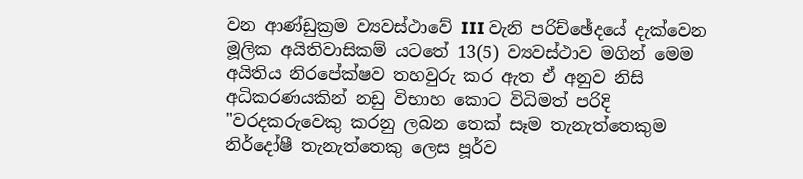වන ආණ්ඩුක්‍රම ව්‍යවස්ථාවේ III වැනි පරිච්ඡේදයේ දැක්වෙන මූලික අයිතිවාසිකම් යටතේ 13(5) ව්‍යවස්ථාව මගින් මෙම අයිතිය නිරපේක්ෂව තහවුරු කර ඇත ඒ අනුව නිසි අධිකරණයකින් නඩු විභාහ කොට විධිමත් පරිදි "වරදකරුවෙකු කරනු ලබන තෙක් සෑම තැනැත්තෙකුම නිර්දෝෂී තැනැත්තෙකු ලෙස පූර්ව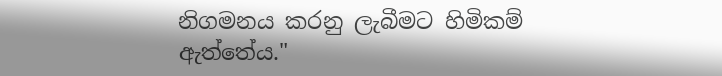නිගමනය කරනු ලැබීමට හිමිකම් ඇත්තේය."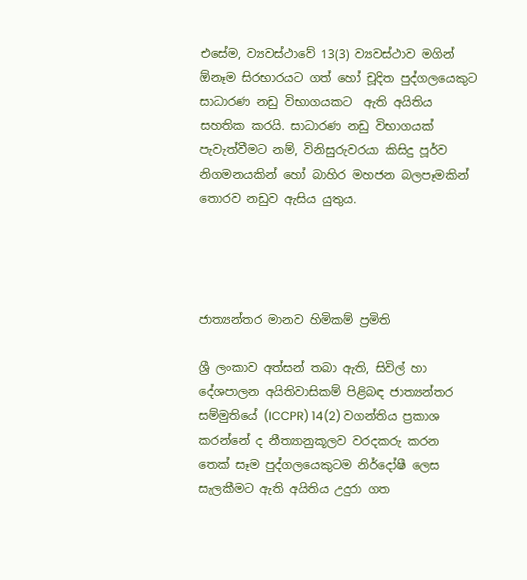එසේම, ව්‍යවස්ථාවේ 13(3) ව්‍යවස්ථාව මගින් ඕනෑම සිරභාරයට ගත් හෝ චූදිත පුද්ගලයෙකුට සාධාරණ නඩු විභාගයකට  ඇති අයිතිය සහතික කරයි. සාධාරණ නඩු විභාගයක් පැවැත්වීමට නම්, විනිසුරුවරයා කිසිදු පූර්ව නිගමනයකින් හෝ බාහිර මහජන බලපෑමකින් තොරව නඩුව ඇසිය යුතුය.




ජාත්‍යන්තර මානව හිමිකම් ප්‍රමිති

ශ්‍රී ලංකාව අත්සන් තබා ඇති, සිවිල් හා දේශපාලන අයිතිවාසිකම් පිළිබඳ ජාත්‍යන්තර සම්මුතියේ (ICCPR) 14(2) වගන්තිය ප්‍රකාශ කරන්නේ ද නීත්‍යානුකූලව වරදකරු කරන තෙක් සෑම පුද්ගලයෙකුටම නිර්දෝෂී ලෙස සැලකීමට ඇති අයිතිය උදුරා ගත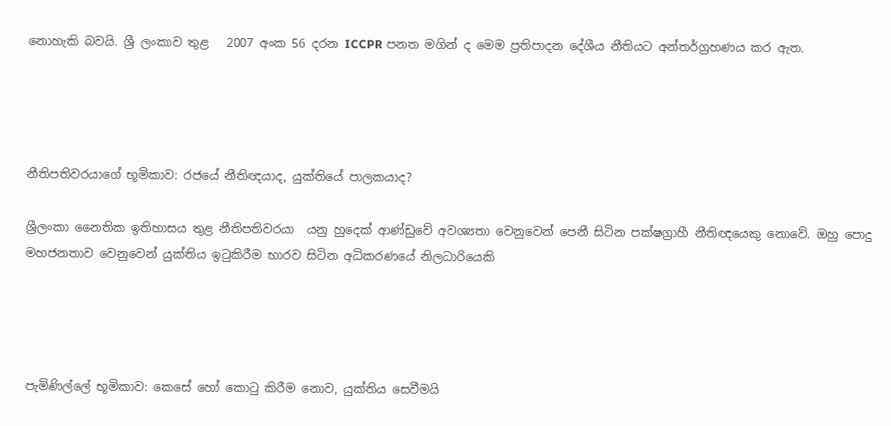නොහැකි බවයි. ශ්‍රී ලංකාව තුළ   2007 අංක 56 දරන ICCPR පනත මගින් ද මෙම ප්‍රතිපාදන දේශීය නීතියට අන්තර්ග්‍රහණය කර ඇත.




නීතිපතිවරයාගේ භූමිකාව: රජයේ නීතිඥයාද, යුක්තියේ පාලකයාද?

ශ්‍රීලංකා නෛතික ඉතිහාසය තුළ නීතිපතිවරයා  යනු හුදෙක් ආණ්ඩුවේ අවශ්‍යතා වෙනුවෙන් පෙනී සිටින පක්ෂග්‍රාහී නීතිඥයෙකු නොවේ. ඔහු පොදු මහජනතාව වෙනුවෙන් යුක්තිය ඉටුකිරීම භාරව සිටින අධිකරණයේ නිලධාරියෙකි




පැමිණිල්ලේ භූමිකාව: කෙසේ හෝ කොටු කිරීම නොව, යුක්තිය සෙවීමයි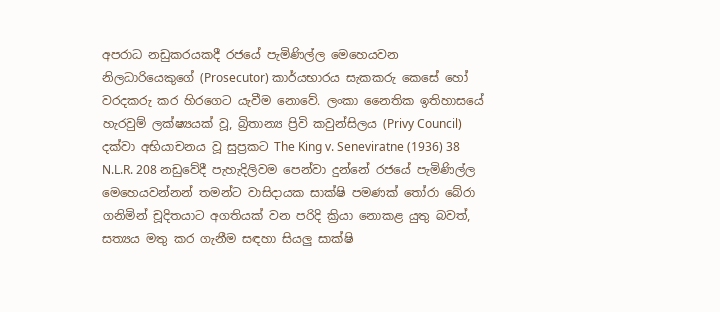අපරාධ නඩුකරයකදී රජයේ පැමිණිල්ල මෙහෙයවන නිලධාරියෙකුගේ (Prosecutor) කාර්යභාරය සැකකරු කෙසේ හෝ වරදකරු කර හිරගෙට යැවීම නොවේ. ලංකා නෛතික ඉතිහාසයේ හැරවුම් ලක්ෂ්‍යයක් වූ, බ්‍රිතාන්‍ය ප්‍රිවි කවුන්සිලය (Privy Council) දක්වා අභියාචනය වූ සුප්‍රකට The King v. Seneviratne (1936) 38 N.L.R. 208 නඩුවේදී පැහැදිලිවම පෙන්වා දුන්නේ රජයේ පැමිණිල්ල මෙහෙයවන්නන් තමන්ට වාසිදායක සාක්ෂි පමණක් තෝරා බේරා ගනිමින් චූදිතයාට අගතියක් වන පරිදි ක්‍රියා නොකළ යුතු බවත්, සත්‍යය මතු කර ගැනීම සඳහා සියලු සාක්ෂි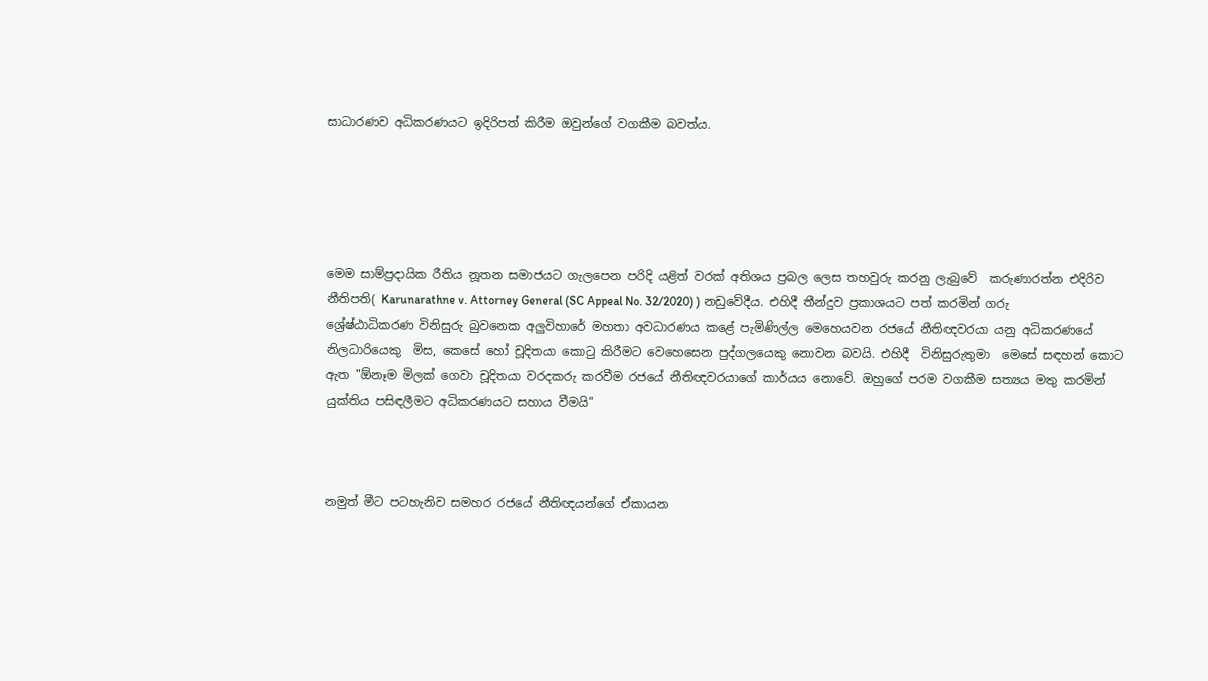සාධාරණව අධිකරණයට ඉදිරිපත් කිරීම ඔවුන්ගේ වගකීම බවත්ය.





මෙම සාම්ප්‍රදායික රීතිය නූතන සමාජයට ගැලපෙන පරිදි යළිත් වරක් අතිශය ප්‍රබල ලෙස තහවුරු කරනු ලැබුවේ  කරුණාරත්න එදිරිව නීතිපති( Karunarathne v. Attorney General (SC Appeal No. 32/2020) ) නඩුවේදීය. එහිදී තීන්දුව ප්‍රකාශයට පත් කරමින් ගරු ශ්‍රේෂ්ඨාධිකරණ විනිසුරු බුවනෙක අලුවිහාරේ මහතා අවධාරණය කළේ පැමිණිල්ල මෙහෙයවන රජයේ නීතිඥවරයා යනු අධිකරණයේ නිලධාරියෙකු  මිස, කෙසේ හෝ චූදිතයා කොටු කිරීමට වෙහෙසෙන පුද්ගලයෙකු නොවන බවයි. එහිදී  විනිසුරුතුමා  මෙසේ සඳහන් කොට ඇත "ඕනෑම මිලක් ගෙවා චූදිතයා වරදකරු කරවීම රජයේ නීතිඥවරයාගේ කාර්යය නොවේ. ඔහුගේ පරම වගකීම සත්‍යය මතු කරමින් යුක්තිය පසිඳලීමට අධිකරණයට සහාය වීමයි”



නමුත් මීට පටහැනිව සමහර රජයේ නීතිඥයන්ගේ ඒකායන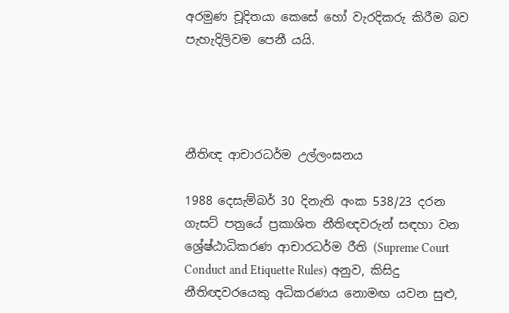අරමුණ චූදිතයා කෙසේ හෝ වැරදිකරු කිරීම බව පැහැදිලිවම පෙනී යයි.




නීතිඥ ආචාරධර්ම උල්ලංඝනය

1988 දෙසැම්බර් 30 දිනැති අංක 538/23 දරන ගැසට් පත්‍රයේ ප්‍රකාශිත නීතිඥවරුන් සඳහා වන ශ්‍රේෂ්ඨාධිකරණ ආචාරධර්ම රීති (Supreme Court Conduct and Etiquette Rules) අනුව, කිසිදු නීතිඥවරයෙකු අධිකරණය නොමඟ යවන සුළු,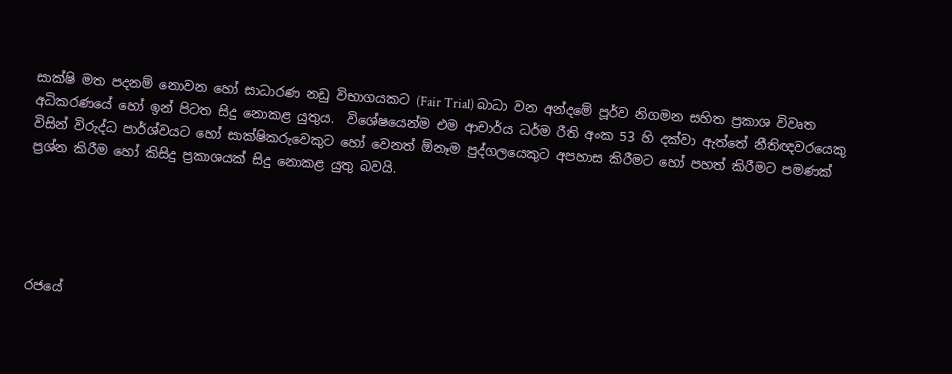සාක්ෂි මත පදනම් නොවන හෝ සාධාරණ නඩු විභාගයකට (Fair Trial) බාධා වන අන්දමේ පූර්ව නිගමන සහිත ප්‍රකාශ විවෘත අධිකරණයේ හෝ ඉන් පිටත සිදු නොකළ යුතුය.  විශේෂයෙන්ම එම ආචාර්ය ධර්ම රීති අංක 53 හි දක්වා ඇත්තේ නීතිඥවරයෙකු විසින් විරුද්ධ පාර්ශ්වයට හෝ සාක්ෂිකරුවෙකුට හෝ වෙනත් ඕනෑම පුද්ගලයෙකුට අපහාස කිරීමට හෝ පහත් කිරීමට පමණක් ප්‍රශ්න කිරීම හෝ කිසිදු ප්‍රකාශයක් සිදු නොකළ යුතු බවයි.





රජයේ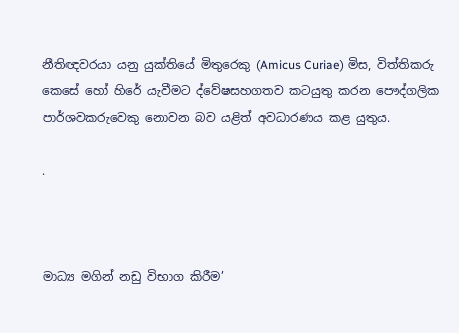නීතිඥවරයා යනු යුක්තියේ මිතුරෙකු (Amicus Curiae) මිස, විත්තිකරු කෙසේ හෝ හිරේ යැවීමට ද්වේෂසහගතව කටයුතු කරන පෞද්ගලික පාර්ශවකරුවෙකු නොවන බව යළිත් අවධාරණය කළ යුතුය.

.



මාධ්‍ය මගින් නඩු විභාග කිරීම’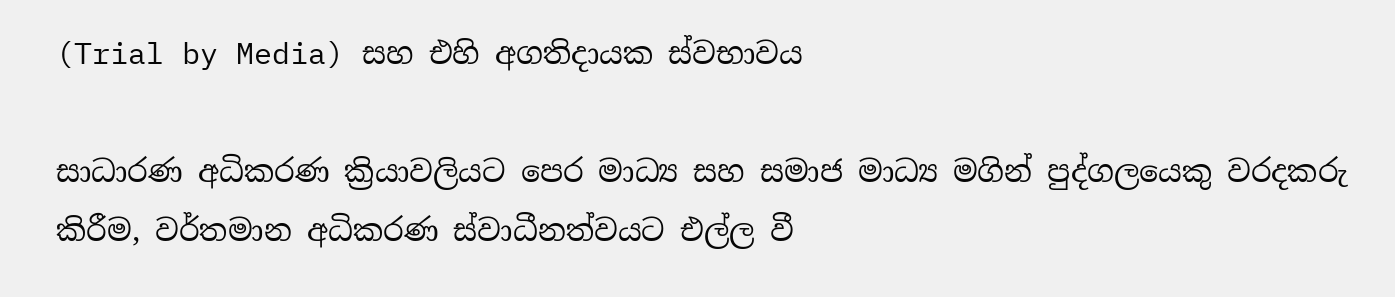(Trial by Media) සහ එහි අගතිදායක ස්වභාවය

සාධාරණ අධිකරණ ක්‍රියාවලියට පෙර මාධ්‍ය සහ සමාජ මාධ්‍ය මගින් පුද්ගලයෙකු වරදකරු කිරීම, වර්තමාන අධිකරණ ස්වාධීනත්වයට එල්ල වී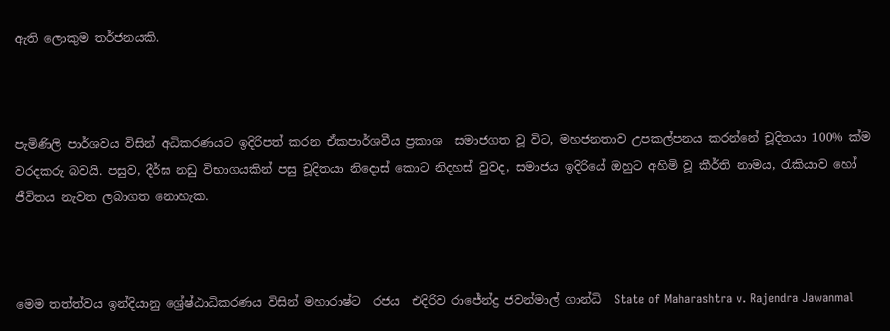ඇති ලොකුම තර්ජනයකි.



පැමිණිලි පාර්ශවය විසින් අධිකරණයට ඉදිරිපත් කරන ඒකපාර්ශවීය ප්‍රකාශ  සමාජගත වූ විට, මහජනතාව උපකල්පනය කරන්නේ චූදිතයා 100% ක්ම වරදකරු බවයි. පසුව, දීර්ඝ නඩු විභාගයකින් පසු චූදිතයා නිදොස් කොට නිදහස් වුවද, සමාජය ඉදිරියේ ඔහුට අහිමි වූ කීර්ති නාමය, රැකියාව හෝ ජීවිතය නැවත ලබාගත නොහැක.



මෙම තත්ත්වය ඉන්දියානු ශ්‍රේෂ්ඨාධිකරණය විසින් මහාරාෂ්ට  රජය  එදිරිව රාජේන්ද්‍ර ජවන්මාල් ගාන්ධි  State of Maharashtra v. Rajendra Jawanmal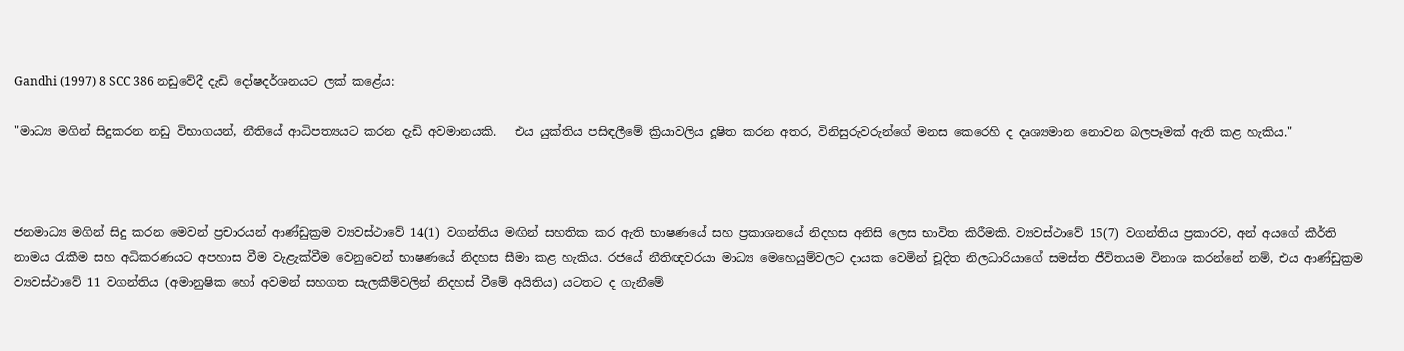Gandhi (1997) 8 SCC 386 නඩුවේදී දැඩි දෝෂදර්ශනයට ලක් කළේය:

"මාධ්‍ය මගින් සිදුකරන නඩු විභාගයන්, නීතියේ ආධිපත්‍යයට කරන දැඩි අවමානයකි.   එය යුක්තිය පසිඳලීමේ ක්‍රියාවලිය දූෂිත කරන අතර, විනිසුරුවරුන්ගේ මනස කෙරෙහි ද දෘශ්‍යමාන නොවන බලපෑමක් ඇති කළ හැකිය."



ජනමාධ්‍ය මගින් සිදු කරන මෙවන් ප්‍රචාරයන් ආණ්ඩුක්‍රම ව්‍යවස්ථාවේ 14(1) වගන්තිය මඟින් සහතික කර ඇති භාෂණයේ සහ ප්‍රකාශනයේ නිදහස අනිසි ලෙස භාවිත කිරීමකි. ව්‍යවස්ථාවේ 15(7) වගන්තිය ප්‍රකාරව, අන් අයගේ කීර්ති නාමය රැකීම සහ අධිකරණයට අපහාස වීම වැළැක්වීම වෙනුවෙන් භාෂණයේ නිදහස සීමා කළ හැකිය. රජයේ නීතිඥවරයා මාධ්‍ය මෙහෙයුම්වලට දායක වෙමින් චූදිත නිලධාරියාගේ සමස්ත ජීවිතයම විනාශ කරන්නේ නම්, එය ආණ්ඩුක්‍රම ව්‍යවස්ථාවේ 11 වගන්තිය (අමානුෂික හෝ අවමන් සහගත සැලකීම්වලින් නිදහස් වීමේ අයිතිය) යටතට ද ගැනීමේ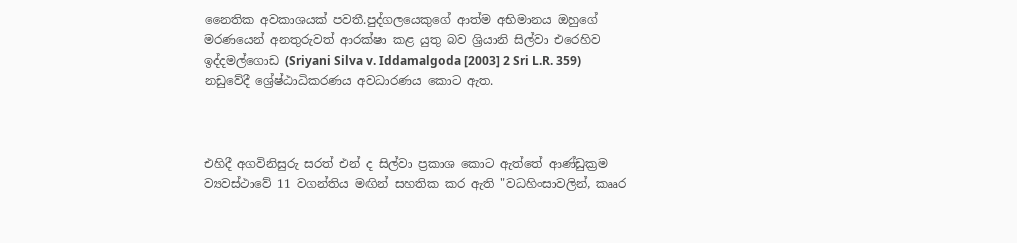නෛතික අවකාශයක් පවතී.පුද්ගලයෙකුගේ ආත්ම අභිමානය ඔහුගේ මරණයෙන් අනතුරුවත් ආරක්ෂා කළ යුතු බව ශ්‍රියානි සිල්වා එරෙහිව ඉද්දමල්ගොඩ (Sriyani Silva v. Iddamalgoda [2003] 2 Sri L.R. 359) නඩුවේදී ශ්‍රේෂ්ඨාධිකරණය අවධාරණය කොට ඇත.



එහිදී අගවිනිසුරු සරත් එන් ද සිල්වා ප්‍රකාශ කොට ඇත්තේ ආණ්ඩුක්‍රම ව්‍යවස්ථාවේ 11 වගන්තිය මඟින් සහතික කර ඇති "වධහිංසාවලින්, කෲර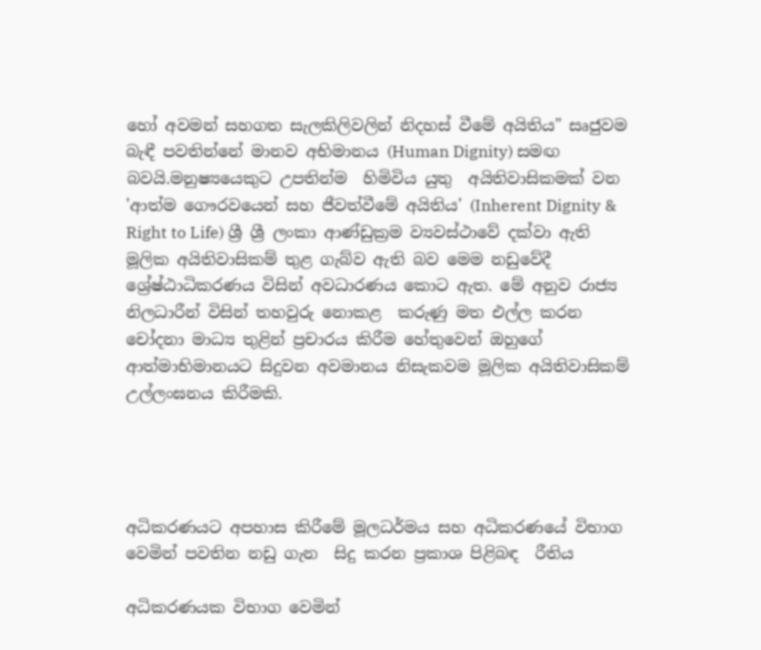හෝ අවමන් සහගත සැලකිලිවලින් නිදහස් වීමේ අයිතිය" සෘජුවම බැඳී පවතින්නේ මානව අභිමානය (Human Dignity) සමඟ බවයි.මනුෂ්‍යයෙකුට උපතින්ම  හිමිවිය යුතු  අයිතිවාසිකමක් වන 'ආත්ම ගෞරවයෙන් සහ ජීවත්වීමේ අයිතිය' (Inherent Dignity & Right to Life) ශ්‍රී ශ්‍රී ලංකා ආණ්ඩුක්‍රම ව්‍යවස්ථාවේ දක්වා ඇති මූලික අයිතිවාසිකම් තුළ ගැබ්ව ඇති බව මෙම නඩුවේදී ශ්‍රේෂ්ඨාධිකරණය විසින් අවධාරණය කොට ඇත. මේ අනුව රාජ්‍ය නිලධාරීන් විසින් තහවුරු නොකළ  කරුණු මත එල්ල කරන චෝදනා මාධ්‍ය තුළින් ප්‍රචාරය කිරීම හේතුවෙන් ඔහුගේ ආත්මාභිමානයට සිදුවන අවමානය නිසැකවම මූලික අයිතිවාසිකම් උල්ලංඝනය කිරීමකි.




අධිකරණයට අපහාස කිරීමේ මූලධර්මය සහ අධිකරණයේ විභාග වෙමින් පවතින නඩු ගැන  සිදු කරන ප්‍රකාශ පිළිබඳ  රීතිය

අධිකරණයක විභාග වෙමින්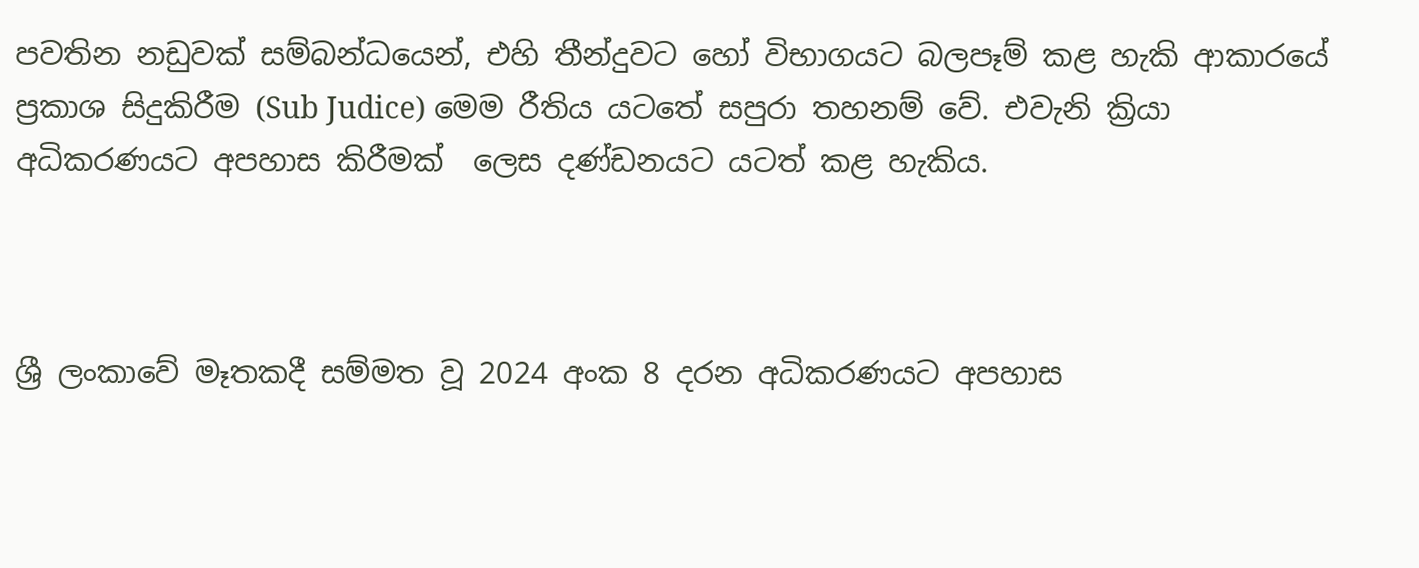පවතින නඩුවක් සම්බන්ධයෙන්, එහි තීන්දුවට හෝ විභාගයට බලපෑම් කළ හැකි ආකාරයේ  ප්‍රකාශ සිදුකිරීම (Sub Judice) මෙම රීතිය යටතේ සපුරා තහනම් වේ. එවැනි ක්‍රියා අධිකරණයට අපහාස කිරීමක්  ලෙස දණ්ඩනයට යටත් කළ හැකිය.



ශ්‍රී ලංකාවේ මෑතකදී සම්මත වූ 2024 අංක 8 දරන අධිකරණයට අපහාස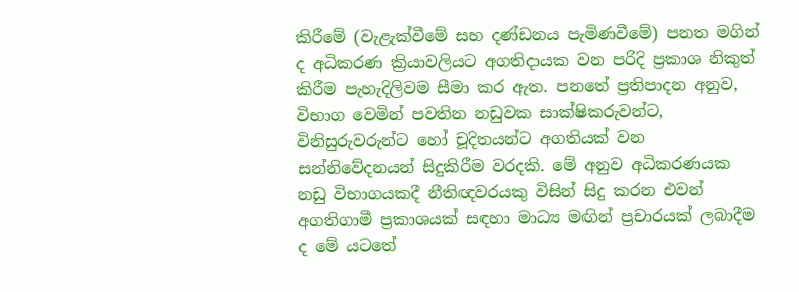කිරීමේ (වැළැක්වීමේ සහ දණ්ඩනය පැමිණවීමේ) පනත මගින් ද අධිකරණ ක්‍රියාවලියට අගතිදායක වන පරිදි ප්‍රකාශ නිකුත් කිරීම පැහැදිලිවම සීමා කර ඇත. පනතේ ප්‍රතිපාදන අනුව, විභාග වෙමින් පවතින නඩුවක සාක්ෂිකරුවන්ට, විනිසුරුවරුන්ට හෝ චූදිතයන්ට අගතියක් වන සන්නිවේදනයන් සිදුකිරීම වරදකි. මේ අනුව අධිකරණයක නඩු විභාගයකදී නීතිඥවරයකු විසින් සිදු කරන එවන් අගතිගාමී ප්‍රකාශයක් සඳහා මාධ්‍ය මඟින් ප්‍රචාරයක් ලබාදීම ද මේ යටතේ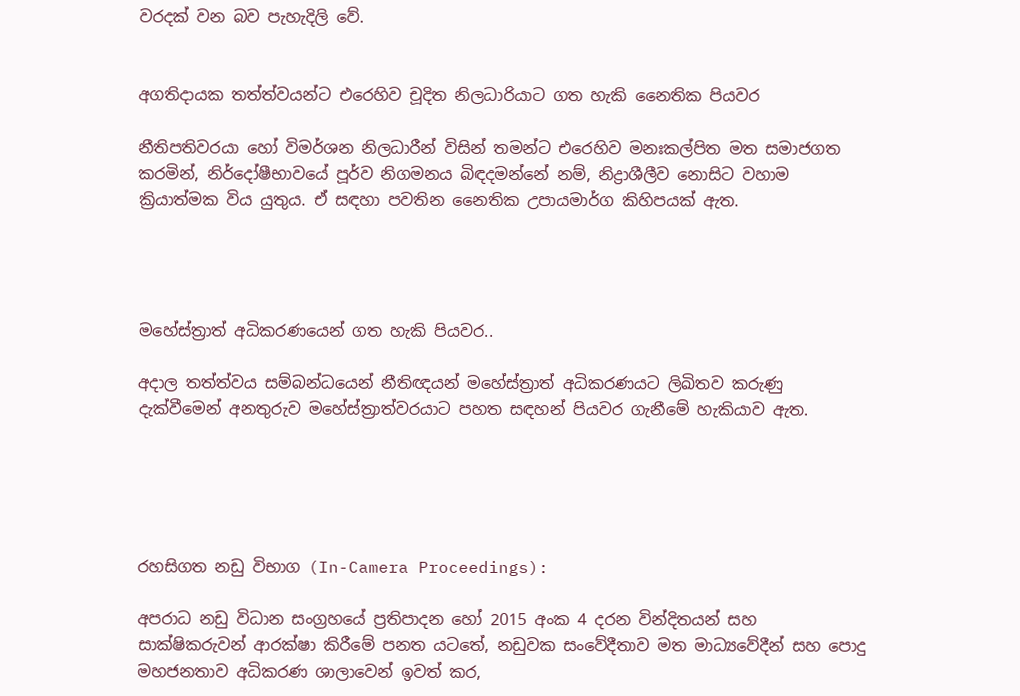වරදක් වන බව පැහැදිලි වේ.


අගතිදායක තත්ත්වයන්ට එරෙහිව චූදිත නිලධාරියාට ගත හැකි නෛතික පියවර

නීතිපතිවරයා හෝ විමර්ශන නිලධාරීන් විසින් තමන්ට එරෙහිව මනඃකල්පිත මත සමාජගත කරමින්, නිර්දෝෂීභාවයේ පූර්ව නිගමනය බිඳදමන්නේ නම්, නිද්‍රාශීලීව නොසිට වහාම ක්‍රියාත්මක විය යුතුය. ඒ සඳහා පවතින නෛතික උපායමාර්ග කිහිපයක් ඇත.




මහේස්ත්‍රාත් අධිකරණයෙන් ගත හැකි පියවර..

අදාල තත්ත්වය සම්බන්ධයෙන් නීතිඥයන් මහේස්ත්‍රාත් අධිකරණයට ලිඛිතව කරුණු දැක්වීමෙන් අනතුරුව මහේස්ත්‍රාත්වරයාට පහත සඳහන් පියවර ගැනීමේ හැකියාව ඇත.





රහසිගත නඩු විභාග (In-Camera Proceedings):

අපරාධ නඩු විධාන සංග්‍රහයේ ප්‍රතිපාදන හෝ 2015 අංක 4 දරන වින්දිතයන් සහ සාක්ෂිකරුවන් ආරක්ෂා කිරීමේ පනත යටතේ, නඩුවක සංවේදීතාව මත මාධ්‍යවේදීන් සහ පොදු මහජනතාව අධිකරණ ශාලාවෙන් ඉවත් කර,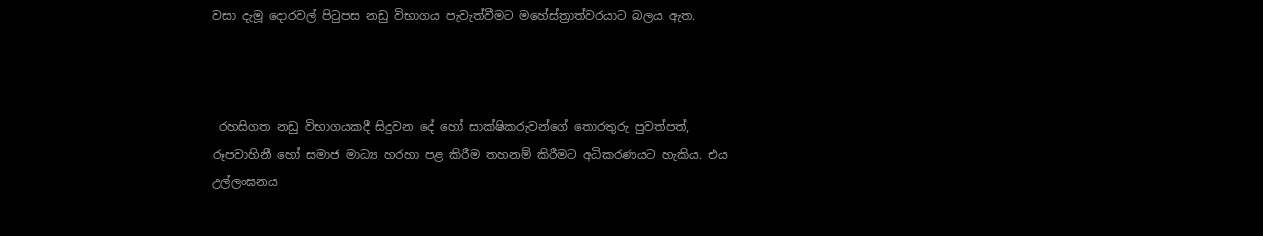වසා දැමූ දොරවල් පිටුපස නඩු විභාගය පැවැත්වීමට මහේස්ත්‍රාත්වරයාට බලය ඇත.



 රහසිගත නඩු විභාගයකදී සිදුවන දේ හෝ සාක්ෂිකරුවන්ගේ තොරතුරු පුවත්පත්, රූපවාහිනී හෝ සමාජ මාධ්‍ය හරහා පළ කිරීම තහනම් කිරීමට අධිකරණයට හැකිය. එය උල්ලංඝනය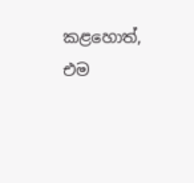කළහොත්, එම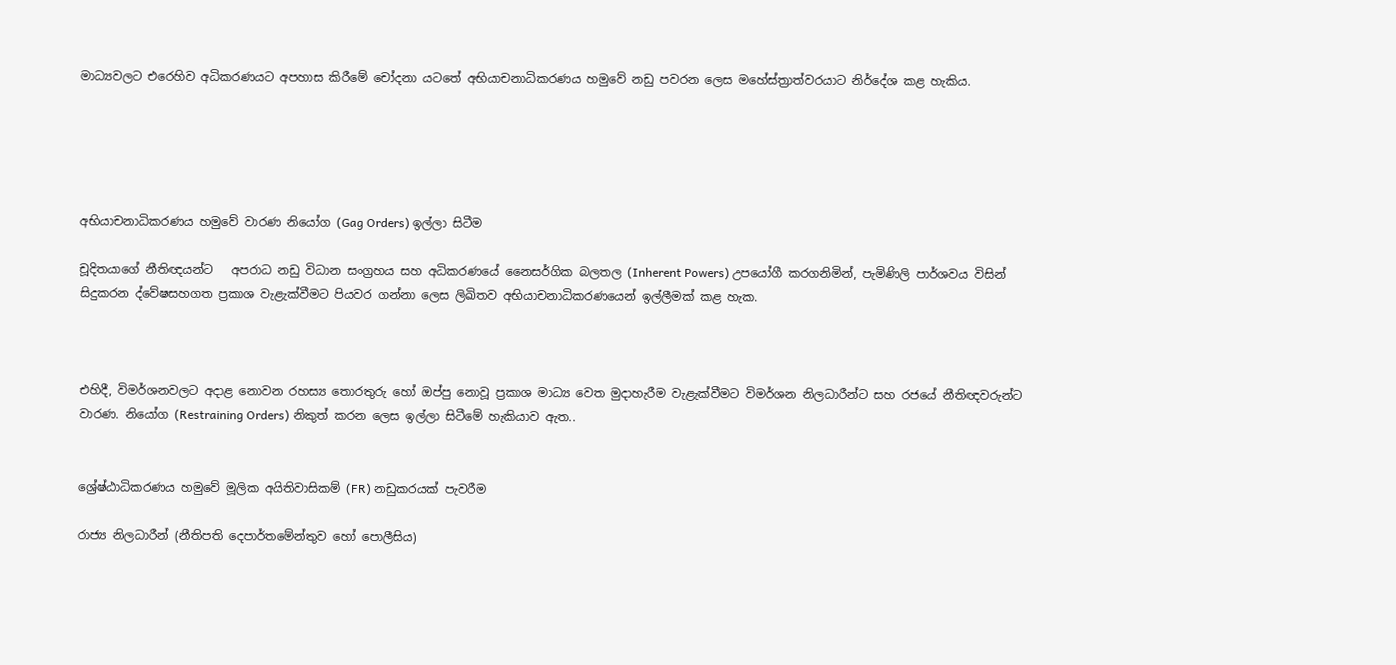මාධ්‍යවලට එරෙහිව අධිකරණයට අපහාස කිරීමේ චෝදනා යටතේ අභියාචනාධිකරණය හමුවේ නඩු පවරන ලෙස මහේස්ත්‍රාත්වරයාට නිර්දේශ කළ හැකිය.





අභියාචනාධිකරණය හමුවේ වාරණ නියෝග (Gag Orders) ඉල්ලා සිටීම

චූදිතයාගේ නීතිඥයන්ට   අපරාධ නඩු විධාන සංග්‍රහය සහ අධිකරණයේ නෛසර්ගික බලතල (Inherent Powers) උපයෝගී කරගනිමින්, පැමිණිලි පාර්ශවය විසින් සිදුකරන ද්වේෂසහගත ප්‍රකාශ වැළැක්වීමට පියවර ගන්නා ලෙස ලිඛිතව අභියාචනාධිකරණයෙන් ඉල්ලීමක් කළ හැක.



එහිදී, විමර්ශනවලට අදාළ නොවන රහස්‍ය තොරතුරු හෝ ඔප්පු නොවූ ප්‍රකාශ මාධ්‍ය වෙත මුදාහැරීම වැළැක්වීමට විමර්ශන නිලධාරීන්ට සහ රජයේ නීතිඥවරුන්ට වාරණ. නියෝග (Restraining Orders) නිකුත් කරන ලෙස ඉල්ලා සිටීමේ හැකියාව ඇත..


ශ්‍රේෂ්ඨාධිකරණය හමුවේ මූලික අයිතිවාසිකම් (FR) නඩුකරයක් පැවරීම

රාජ්‍ය නිලධාරීන් (නීතිපති දෙපාර්තමේන්තුව හෝ පොලීසිය)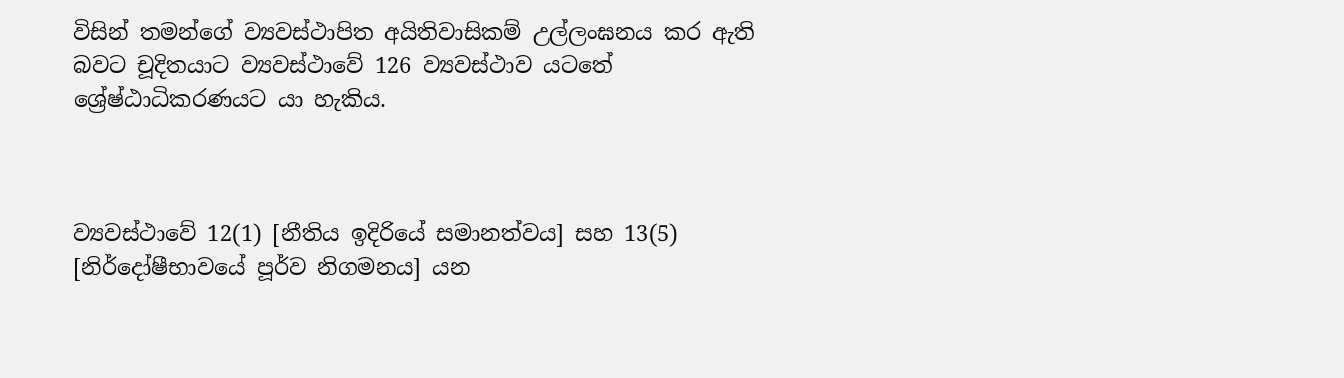විසින් තමන්ගේ ව්‍යවස්ථාපිත අයිතිවාසිකම් උල්ලංඝනය කර ඇති බවට චූදිතයාට ව්‍යවස්ථාවේ 126 ව්‍යවස්ථාව යටතේ ශ්‍රේෂ්ඨාධිකරණයට යා හැකිය.



ව්‍යවස්ථාවේ 12(1) [නීතිය ඉදිරියේ සමානත්වය] සහ 13(5) [නිර්දෝෂීභාවයේ පූර්ව නිගමනය] යන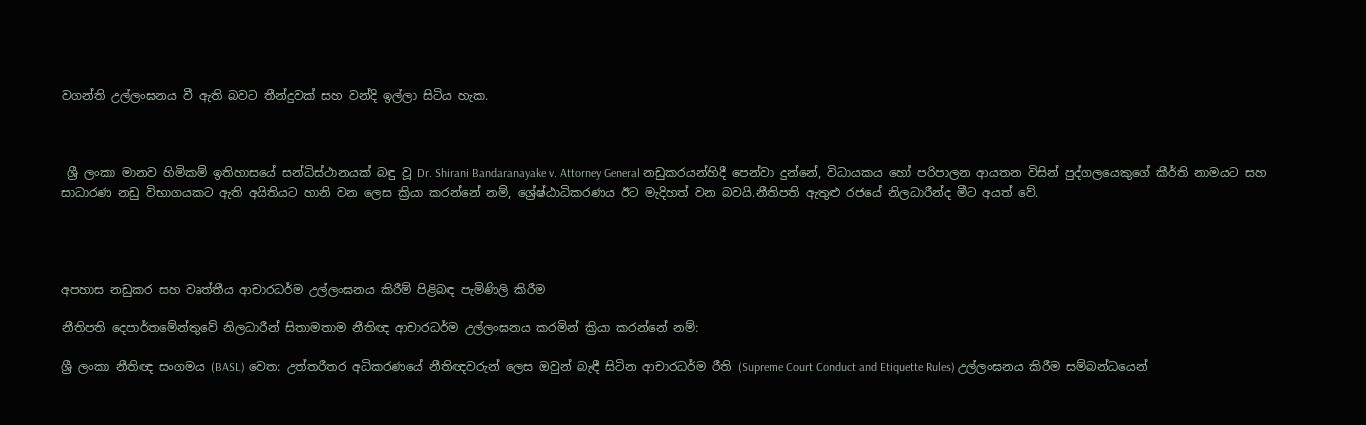වගන්ති උල්ලංඝනය වී ඇති බවට තීන්දුවක් සහ වන්දි ඉල්ලා සිටිය හැක.



 ශ්‍රී ලංකා මානව හිමිකම් ඉතිහාසයේ සන්ධිස්ථානයක් බඳු වූ Dr. Shirani Bandaranayake v. Attorney General නඩුකරයන්හිදී පෙන්වා දුන්නේ, විධායකය හෝ පරිපාලන ආයතන විසින් පුද්ගලයෙකුගේ කීර්ති නාමයට සහ සාධාරණ නඩු විභාගයකට ඇති අයිතියට හානි වන ලෙස ක්‍රියා කරන්නේ නම්, ශ්‍රේෂ්ඨාධිකරණය ඊට මැදිහත් වන බවයි.නීතිපති ඇතුළු රජයේ නිලධාරීන්ද මීට අයත් වේ.




අපහාස නඩුකර සහ වෘත්තීය ආචාරධර්ම උල්ලංඝනය කිරීම් පිළිබඳ පැමිණිලි කිරීම

නීතිපති දෙපාර්තමේන්තුවේ නිලධාරීන් සිතාමතාම නීතිඥ ආචාරධර්ම උල්ලංඝනය කරමින් ක්‍රියා කරන්නේ නම්:

ශ්‍රී ලංකා නීතිඥ සංගමය (BASL) වෙත: උත්තරීතර අධිකරණයේ නීතිඥවරුන් ලෙස ඔවුන් බැඳී සිටින ආචාරධර්ම රීති (Supreme Court Conduct and Etiquette Rules) උල්ලංඝනය කිරීම සම්බන්ධයෙන්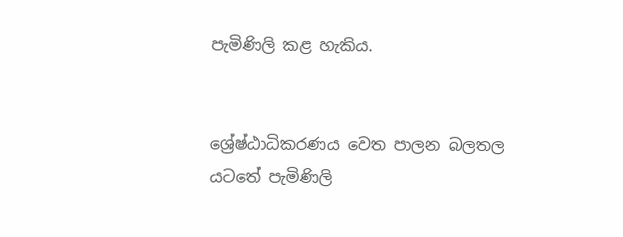පැමිණිලි කළ හැකිය.


ශ්‍රේෂ්ඨාධිකරණය වෙත පාලන බලතල යටතේ පැමිණිලි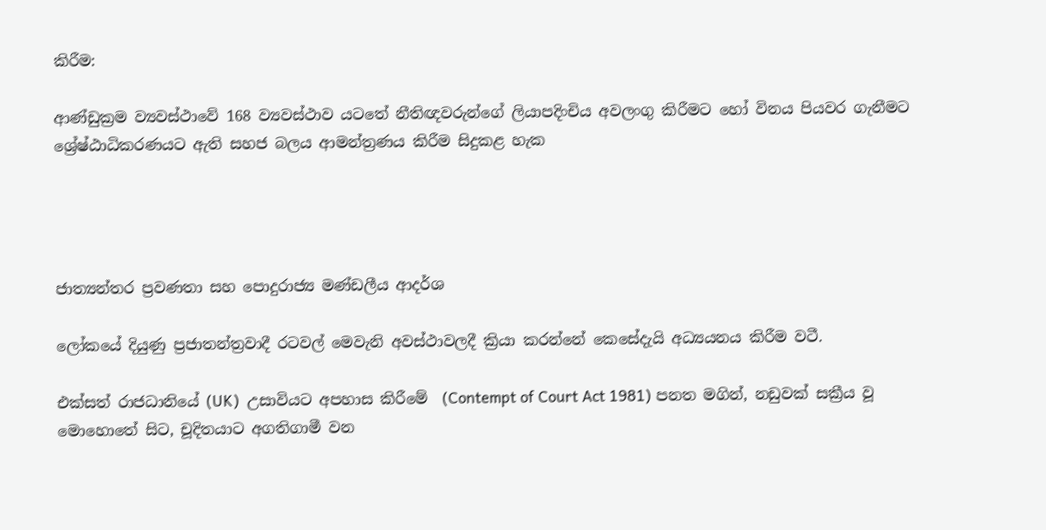කිරීම:

ආණ්ඩුක්‍රම ව්‍යවස්ථාවේ 168 ව්‍යවස්ථාව යටතේ නීතිඥවරුන්ගේ ලියාපදිංචිය අවලංගු කිරීමට හෝ විනය පියවර ගැනීමට ශ්‍රේෂ්ඨාධිකරණයට ඇති සහජ බලය ආමන්ත්‍රණය කිරීම සිදුකළ හැක




ජාත්‍යන්තර ප්‍රවණතා සහ පොදුරාජ්‍ය මණ්ඩලීය ආදර්ශ

ලෝකයේ දියුණු ප්‍රජාතන්ත්‍රවාදී රටවල් මෙවැනි අවස්ථාවලදී ක්‍රියා කරන්නේ කෙසේදැයි අධ්‍යයනය කිරීම වටී.

එක්සත් රාජධානියේ (UK)  උසාවියට අපහාස කිරීමේ  (Contempt of Court Act 1981) පනත මගින්, නඩුවක් සක්‍රීය වූ මොහොතේ සිට, චූදිතයාට අගතිගාමී වන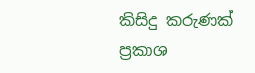කිසිදු කරුණක් ප්‍රකාශ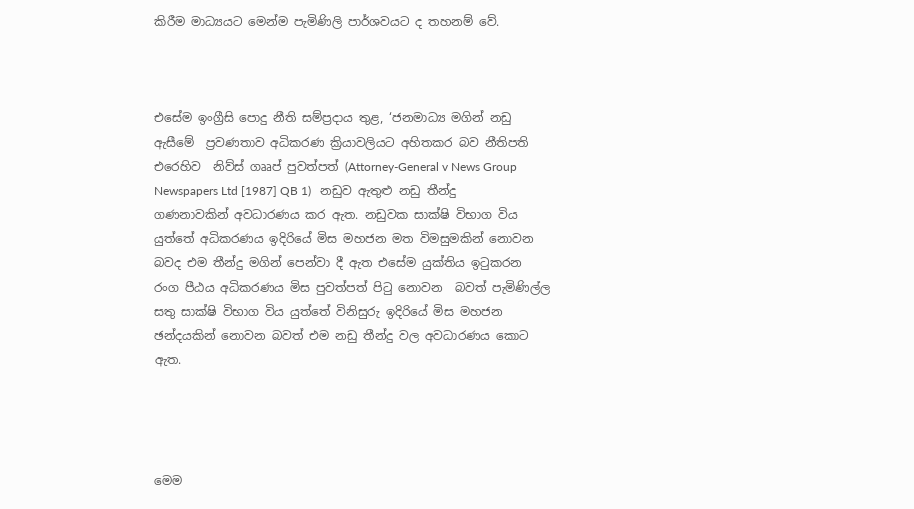කිරීම මාධ්‍යයට මෙන්ම පැමිණිලි පාර්ශවයට ද තහනම් වේ.



එසේම ඉංග්‍රීසි පොදු නීති සම්ප්‍රදාය තුළ, ‘ජනමාධ්‍ය මගින් නඩු ඇසීමේ  ප්‍රවණතාව අධිකරණ ක්‍රියාවලියට අහිතකර බව නීතිපති එරෙහිව  නිව්ස් ගෲප් පුවත්පත් (Attorney-General v News Group Newspapers Ltd [1987] QB 1)   නඩුව ඇතුළු නඩු තීන්දු ගණනාවකින් අවධාරණය කර ඇත. නඩුවක සාක්ෂි විභාග විය යුත්තේ අධිකරණය ඉදිරියේ මිස මහජන මත විමසුමකින් නොවන බවද එම තීන්දු මගින් පෙන්වා දී ඇත එසේම යුක්තිය ඉටුකරන රංග පීඨය අධිකරණය මිස පුවත්පත් පිටු නොවන  බවත් පැමිණිල්ල සතු සාක්ෂි විභාග විය යුත්තේ විනිසුරු ඉදිරියේ මිස මහජන ඡන්දයකින් නොවන බවත් එම නඩු තීන්දු වල අවධාරණය කොට ඇත.




මෙම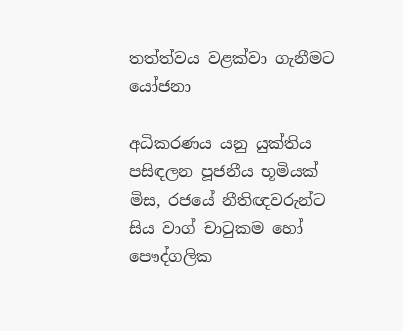තත්ත්වය වළක්වා ගැනීමට යෝජනා

අධිකරණය යනු යුක්තිය පසිඳලන පූජනීය භූමියක් මිස, රජයේ නීතිඥවරුන්ට සිය වාග් චාටුකම හෝ පෞද්ගලික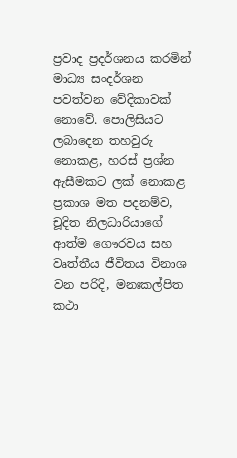ප්‍රවාද ප්‍රදර්ශනය කරමින් මාධ්‍ය සංදර්ශන පවත්වන වේදිකාවක් නොවේ. පොලිසියට ලබාදෙන තහවුරු නොකළ, හරස් ප්‍රශ්න ඇසීමකට ලක් නොකළ ප්‍රකාශ මත පදනම්ව, චූදිත නිලධාරියාගේ ආත්ම ගෞරවය සහ වෘත්තීය ජීවිතය විනාශ වන පරිදි, මනඃකල්පිත කථා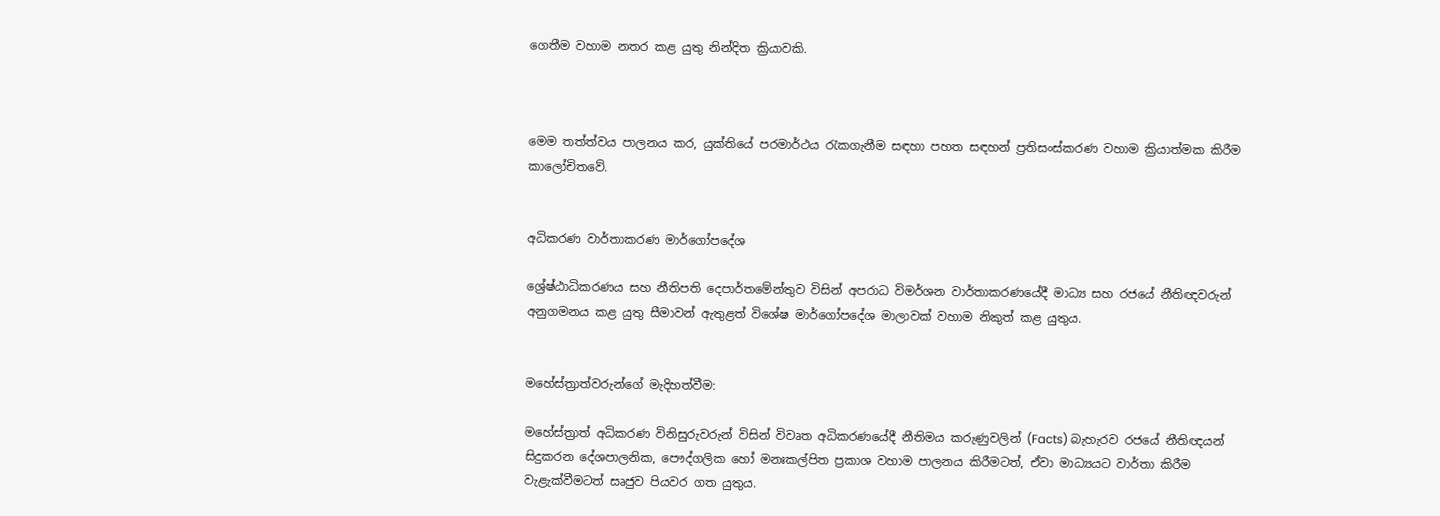ගෙතීම වහාම නතර කළ යුතු නින්දිත ක්‍රියාවකි.



මෙම තත්ත්වය පාලනය කර, යුක්තියේ පරමාර්ථය රැකගැනීම සඳහා පහත සඳහන් ප්‍රතිසංස්කරණ වහාම ක්‍රියාත්මක කිරීම කාලෝචිතවේ.


අධිකරණ වාර්තාකරණ මාර්ගෝපදේශ

ශ්‍රේෂ්ඨාධිකරණය සහ නීතිපති දෙපාර්තමේන්තුව විසින් අපරාධ විමර්ශන වාර්තාකරණයේදී මාධ්‍ය සහ රජයේ නීතිඥවරුන් අනුගමනය කළ යුතු සීමාවන් ඇතුළත් විශේෂ මාර්ගෝපදේශ මාලාවක් වහාම නිකුත් කළ යුතුය.


මහේස්ත්‍රාත්වරුන්ගේ මැදිහත්වීම:

මහේස්ත්‍රාත් අධිකරණ විනිසුරුවරුන් විසින් විවෘත අධිකරණයේදී නීතිමය කරුණුවලින් (Facts) බැහැරව රජයේ නීතිඥයන් සිදුකරන දේශපාලනික, පෞද්ගලික හෝ මනඃකල්පිත ප්‍රකාශ වහාම පාලනය කිරීමටත්, ඒවා මාධ්‍යයට වාර්තා කිරීම වැළැක්වීමටත් සෘජුව පියවර ගත යුතුය.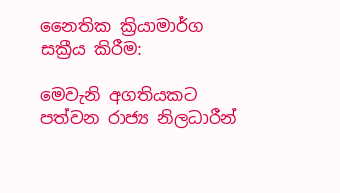නෛතික ක්‍රියාමාර්ග සක්‍රීය කිරීම:

මෙවැනි අගතියකට පත්වන රාජ්‍ය නිලධාරීන්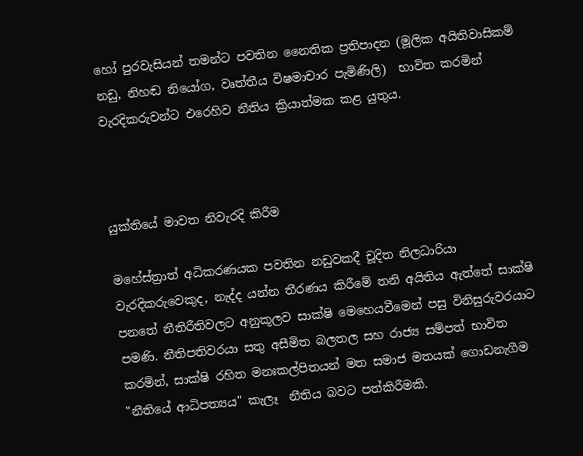හෝ පුරවැසියන් තමන්ට පවතින නෛතික ප්‍රතිපාදන (මූලික අයිතිවාසිකම් නඩු, නිහඬ නියෝග, වෘත්තීය විෂමාචාර පැමිණිලි)  භාවිත කරමින් වැරදිකරුවන්ට එරෙහිව නීතිය ක්‍රියාත්මක කළ යුතුය.



යුක්තියේ මාවත නිවැරදි කිරීම

මහේස්ත්‍රාත් අධිකරණයක පවතින නඩුවකදී චූදිත නිලධාරියා වැරදිකරුවෙකුද, නැද්ද යන්න තීරණය කිරීමේ තනි අයිතිය ඇත්තේ සාක්ෂි පනතේ නීතිරීතිවලට අනුකූලව සාක්ෂි මෙහෙයවීමෙන් පසු විනිසුරුවරයාට පමණි. නීතිපතිවරයා සතු අසීමිත බලතල සහ රාජ්‍ය සම්පත් භාවිත කරමින්, සාක්ෂි රහිත මනඃකල්පිතයන් මත සමාජ මතයක් ගොඩනැගීම "නීතියේ ආධිපත්‍යය" කැලෑ  නීතිය බවට පත්කිරීමකි.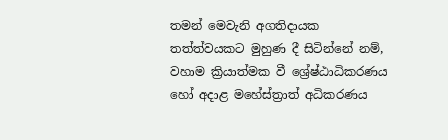තමන් මෙවැනි අගතිදායක තත්ත්වයකට මුහුණ දී සිටින්නේ නම්, වහාම ක්‍රියාත්මක වී ශ්‍රේෂ්ඨාධිකරණය හෝ අදාළ මහේස්ත්‍රාත් අධිකරණය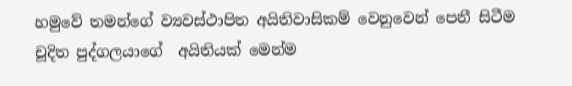හමුවේ තමන්ගේ ව්‍යවස්ථාපිත අයිතිවාසිකම් වෙනුවෙන් පෙනී සිටීම චූදිත පුද්ගලයාගේ  අයිතියක් මෙන්ම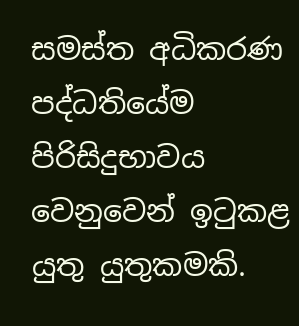සමස්ත අධිකරණ පද්ධතියේම පිරිසිදුභාවය වෙනුවෙන් ඉටුකළ යුතු යුතුකමකි.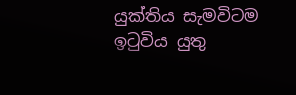යුක්තිය සැමවිටම ඉටුවිය යුතු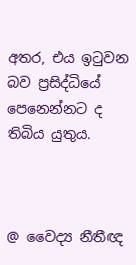අතර, එය ඉටුවන බව ප්‍රසිද්ධියේ පෙනෙන්නට ද තිබිය යුතුය.



@ වෛද්‍ය නීතීඥ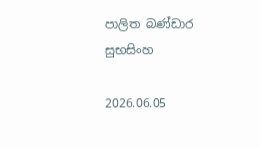පාලිත බණ්ඩාර සුභසිංහ

2026.06.05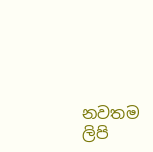නවතම ලිපි